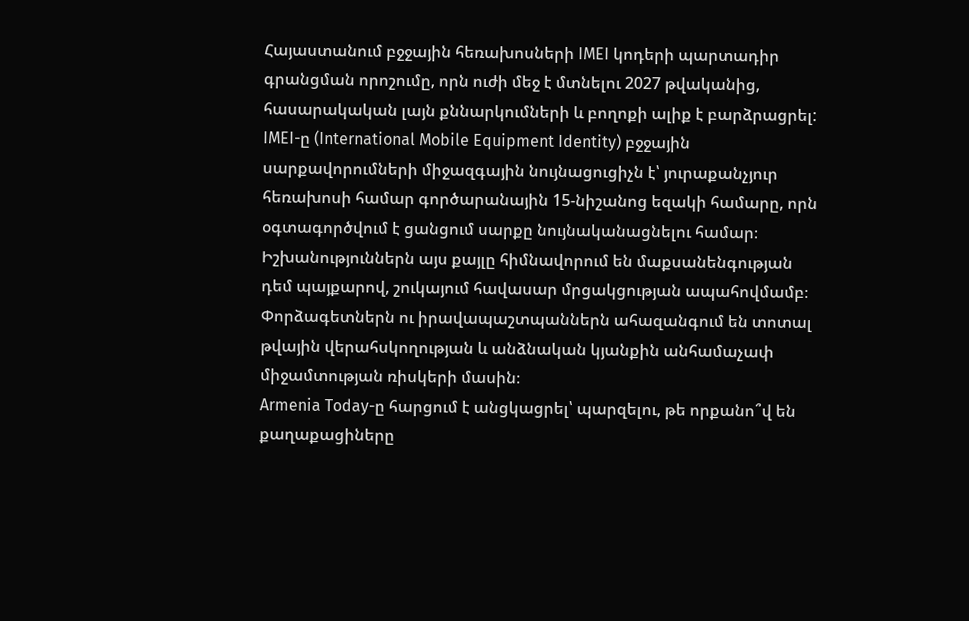Հայաստանում բջջային հեռախոսների IMEI կոդերի պարտադիր գրանցման որոշումը, որն ուժի մեջ է մտնելու 2027 թվականից, հասարակական լայն քննարկումների և բողոքի ալիք է բարձրացրել: IMEI-ը (International Mobile Equipment Identity) բջջային սարքավորումների միջազգային նույնացուցիչն է՝ յուրաքանչյուր հեռախոսի համար գործարանային 15-նիշանոց եզակի համարը, որն օգտագործվում է ցանցում սարքը նույնականացնելու համար։
Իշխանություններն այս քայլը հիմնավորում են մաքսանենգության դեմ պայքարով, շուկայում հավասար մրցակցության ապահովմամբ։ Փորձագետներն ու իրավապաշտպաններն ահազանգում են տոտալ թվային վերահսկողության և անձնական կյանքին անհամաչափ միջամտության ռիսկերի մասին։
Armenia Today-ը հարցում է անցկացրել՝ պարզելու, թե որքանո՞վ են քաղաքացիները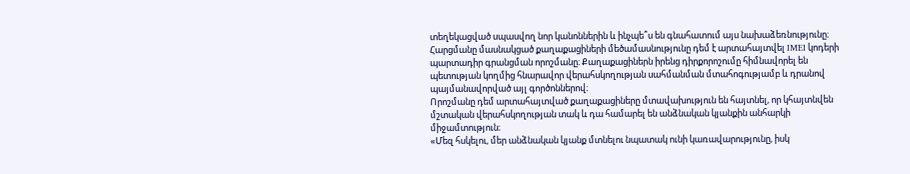տեղեկացված սպասվող նոր կանոններին և ինչպե՞ս են գնահատում այս նախաձեռնությունը։
Հարցմանը մասնակցած քաղաքացիների մեծամասնությունը դեմ է արտահայտվել IMEI կոդերի պարտադիր գրանցման որոշմանը։ Քաղաքացիներն իրենց դիրքորոշումը հիմնավորել են պետության կողմից հնարավոր վերահսկողության սահմանման մտահոգությամբ և դրանով պայմանավորված այլ գործոններով։
Որոշմանը դեմ արտահայտված քաղաքացիները մտավախություն են հայտնել, որ կհայտնվեն մշտական վերահսկողության տակ և դա համարել են անձնական կյանքին անհարկի միջամտություն։
«Մեզ հսկելու, մեր անձնական կյանք մտնելու նպատակ ունի կառավարությունը, իսկ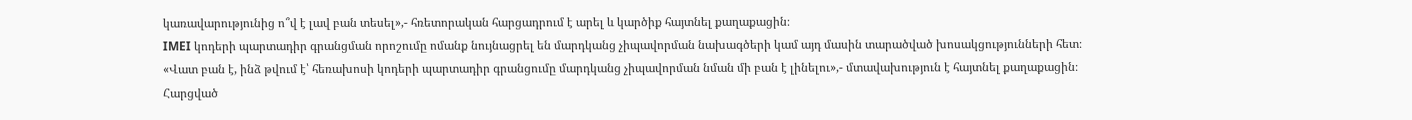կառավարությունից ո՞վ է լավ բան տեսել»,- հռետորական հարցադրում է արել և կարծիք հայտնել քաղաքացին։
IMEI կոդերի պարտադիր գրանցման որոշումը ոմանք նույնացրել են մարդկանց չիպավորման նախագծերի կամ այդ մասին տարածված խոսակցությունների հետ։
«Վատ բան է, ինձ թվում է՝ հեռախոսի կոդերի պարտադիր գրանցումը մարդկանց չիպավորման նման մի բան է լինելու»,- մտավախություն է հայտնել քաղաքացին։
Հարցված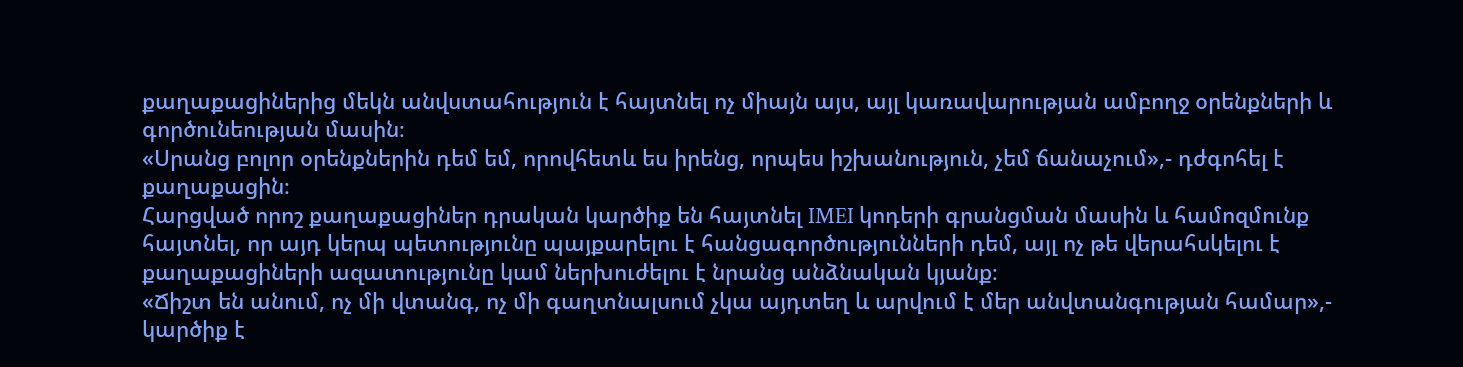քաղաքացիներից մեկն անվստահություն է հայտնել ոչ միայն այս, այլ կառավարության ամբողջ օրենքների և գործունեության մասին։
«Սրանց բոլոր օրենքներին դեմ եմ, որովհետև ես իրենց, որպես իշխանություն, չեմ ճանաչում»,- դժգոհել է քաղաքացին։
Հարցված որոշ քաղաքացիներ դրական կարծիք են հայտնել IMEI կոդերի գրանցման մասին և համոզմունք հայտնել, որ այդ կերպ պետությունը պայքարելու է հանցագործությունների դեմ, այլ ոչ թե վերահսկելու է քաղաքացիների ազատությունը կամ ներխուժելու է նրանց անձնական կյանք։
«Ճիշտ են անում, ոչ մի վտանգ, ոչ մի գաղտնալսում չկա այդտեղ և արվում է մեր անվտանգության համար»,- կարծիք է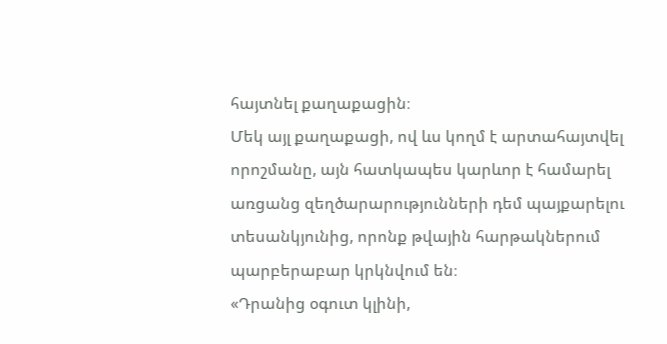հայտնել քաղաքացին։
Մեկ այլ քաղաքացի, ով ևս կողմ է արտահայտվել որոշմանը, այն հատկապես կարևոր է համարել առցանց զեղծարարությունների դեմ պայքարելու տեսանկյունից, որոնք թվային հարթակներում պարբերաբար կրկնվում են։
«Դրանից օգուտ կլինի,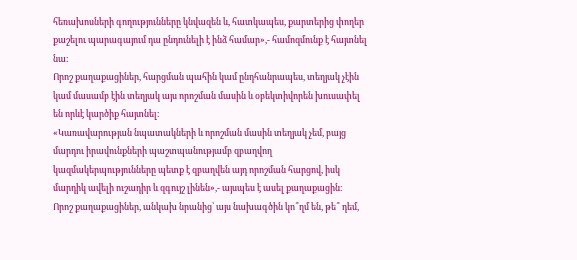հեռախոսների գողությունները կնվազեն և, հատկապես, քարտերից փողեր քաշելու պարագայում դա ընդունելի է ինձ համար»,- համոզմունք է հայտնել նա։
Որոշ քաղաքացիներ, հարցման պահին կամ ընդհանրապես, տեղյակ չէին կամ մասամբ էին տեղյակ այս որոշման մասին և օբեկտիվորեն խուսափել են որևէ կարծիք հայտնել։
«Կառավարության նպատակների և որոշման մասին տեղյակ չեմ, բայց մարդու իրավունքների պաշտպանությամբ զբաղվող կազմակերպությունները պետք է զբաղվեն այդ որոշման հարցով, իսկ մարդիկ ավելի ուշադիր և զգույշ լինեն»,- այսպես է ասել քաղաքացին։
Որոշ քաղաքացիներ, անկախ նրանից՝ այս նախագծին կո՞ղմ են, թե՞ դեմ,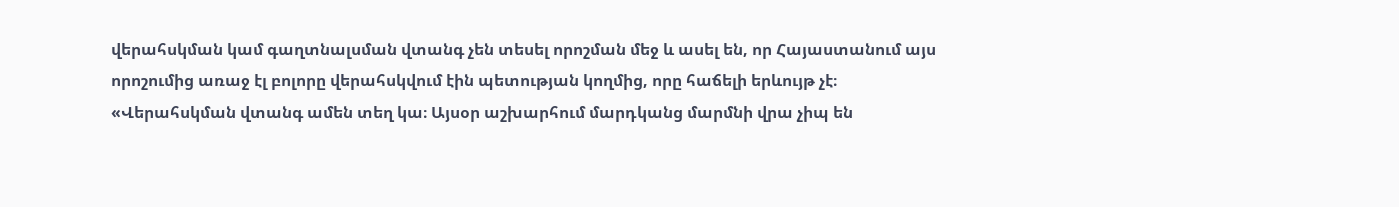վերահսկման կամ գաղտնալսման վտանգ չեն տեսել որոշման մեջ և ասել են, որ Հայաստանում այս որոշումից առաջ էլ բոլորը վերահսկվում էին պետության կողմից, որը հաճելի երևույթ չէ։
«Վերահսկման վտանգ ամեն տեղ կա։ Այսօր աշխարհում մարդկանց մարմնի վրա չիպ են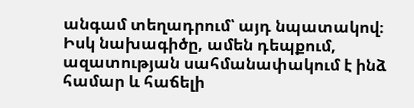անգամ տեղադրում՝ այդ նպատակով։ Իսկ նախագիծը, ամեն դեպքում, ազատության սահմանափակում է ինձ համար և հաճելի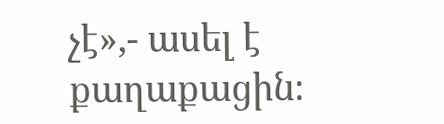չէ»,- ասել է քաղաքացին։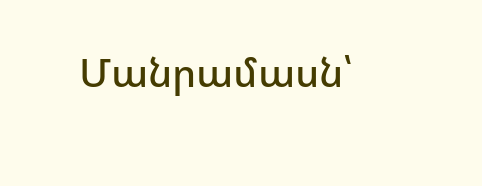Մանրամասն՝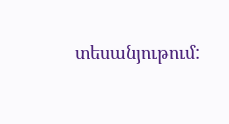տեսանյութում: